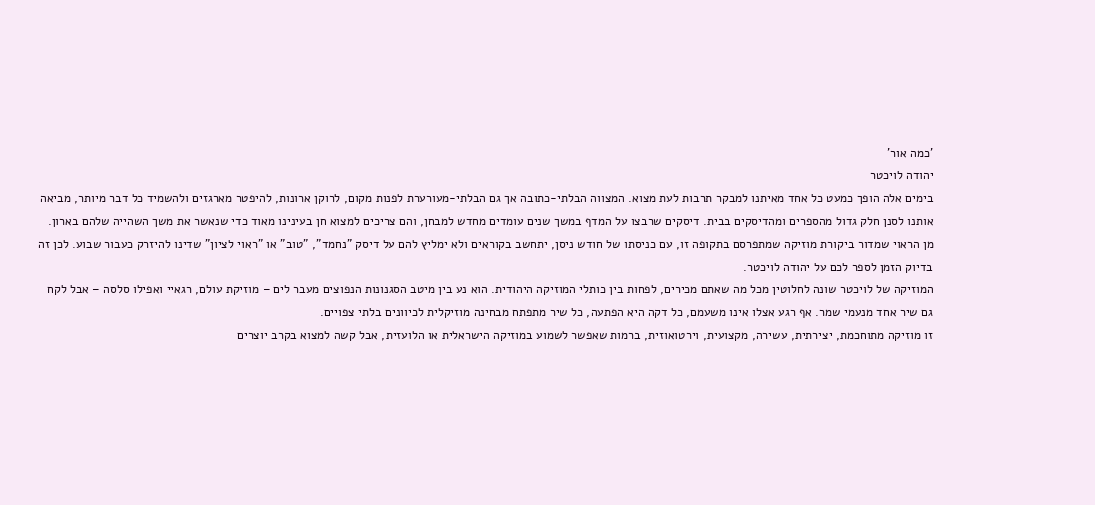'כמה אור'
יהודה לויכטר
בימים אלה הופך כמעט כל אחד מאיתנו למבקר תרבות לעת מצוא. המצווה הבלתי-כתובה אך גם הבלתי-מעורערת לפנות מקום, לרוקן ארונות, להיפטר מארגזים ולהשמיד כל דבר מיותר, מביאה אותנו לסנן חלק גדול מהספרים ומהדיסקים בבית. דיסקים שרבצו על המדף במשך שנים עומדים מחדש למבחן, והם צריכים למצוא חן בעינינו מאוד כדי שנאשר את משך השהייה שלהם בארון.
מן הראוי שמדור ביקורת מוזיקה שמתפרסם בתקופה זו, עם כניסתו של חודש ניסן, יתחשב בקוראים ולא ימליץ להם על דיסק "נחמד", "טוב" או "ראוי לציון" שדינו להיזרק כעבור שבוע. לכן זה בדיוק הזמן לספר לכם על יהודה לויכטר.
המוזיקה של לויכטר שונה לחלוטין מכל מה שאתם מכירים, לפחות בין כותלי המוזיקה היהודית. הוא נע בין מיטב הסגנונות הנפוצים מעבר לים – מוזיקת עולם, רגאיי ואפילו סלסה – אבל לקח גם שיר אחד מנעמי שמר. אף רגע אצלו אינו משעמם, כל דקה היא הפתעה, כל שיר מתפתח מבחינה מוזיקלית לכיוונים בלתי צפויים.
זו מוזיקה מתוחכמת, יצירתית, עשירה, מקצועית, וירטואוזית, ברמות שאפשר לשמוע במוזיקה הישראלית או הלועזית, אבל קשה למצוא בקרב יוצרים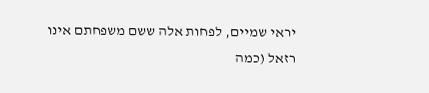יראי שמיים, לפחות אלה ששם משפחתם אינו רזאל (כמה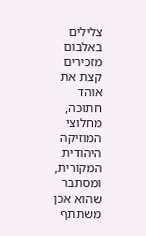צלילים באלבום מזכירים קצת את אוהד חתוכה, מחלוצי המוזיקה היהודית המקורית, ומסתבר שהוא אכן משתתף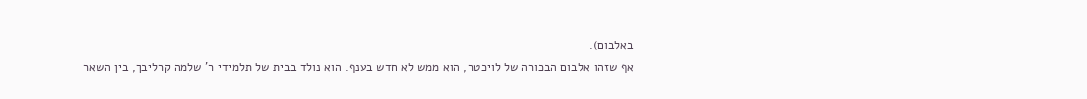באלבום).
אף שזהו אלבום הבכורה של לויכטר, הוא ממש לא חדש בענף. הוא נולד בבית של תלמידי ר' שלמה קרליבך, בין השאר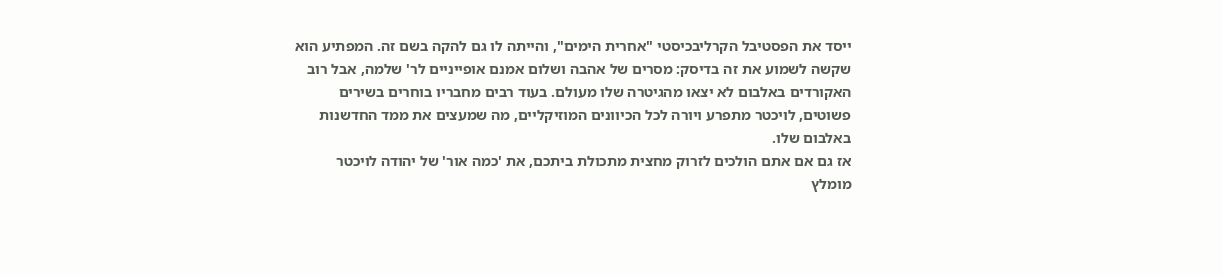ייסד את הפסטיבל הקרליבכיסטי "אחרית הימים", והייתה לו גם להקה בשם זה. המפתיע הוא שקשה לשמוע את זה בדיסק: מסרים של אהבה ושלום אמנם אופייניים לר' שלמה, אבל רוב האקורדים באלבום לא יצאו מהגיטרה שלו מעולם. בעוד רבים מחבריו בוחרים בשירים פשוטים, לויכטר מתפרע ויורה לכל הכיוונים המוזיקליים, מה שמעצים את ממד החדשנות באלבום שלו.
אז גם אם אתם הולכים לזרוק מחצית מתכולת ביתכם, את 'כמה אור' של יהודה לויכטר מומלץ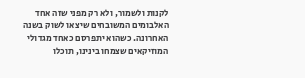לקנות ולשמור, ולא רק מפני שזה אחד האלבומים המשובחים שיצאו לשוק בשנה האחרונה. כשהוא יתפרסם כאחד מגדולי המוזיקאים שצמחו בינינו, תוכלו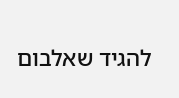להגיד שאלבום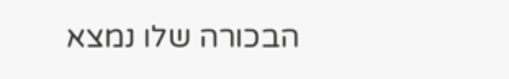הבכורה שלו נמצא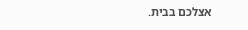אצלכם בבית.